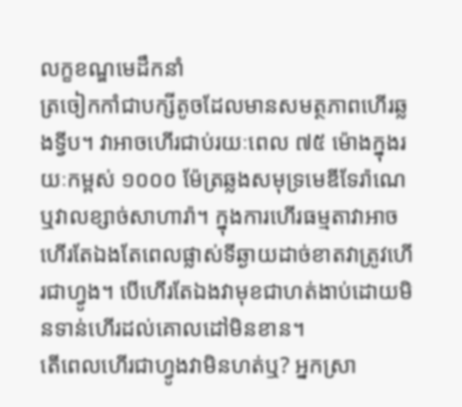លក្ខខណ្ឌមេដឹកនាំ
ត្រចៀកកាំជាបក្សីតូចដែលមានសមត្ថភាពហើរឆ្លងទ្វីប។ វាអាចហើរជាប់រយៈពេល ៧៥ ម៉ោងក្នុងរយៈកម្ពស់ ១០០០ ម៉ែត្រឆ្លងសមុទ្រមេឌីទែរ៉ាណេ ឬវាលខ្សាច់សាហារ៉ា។ ក្នុងការហើរធម្មតាវាអាចហើរតែឯងតែពេលផ្លាស់ទីឆ្ងាយដាច់ខាតវាត្រូវហើរជាហ្វូង។ បើហើរតែឯងវាមុខជាហត់ងាប់ដោយមិនទាន់ហើរដល់គោលដៅមិនខាន។
តើពេលហើរជាហ្វូងវាមិនហត់ឬ? អ្នកស្រា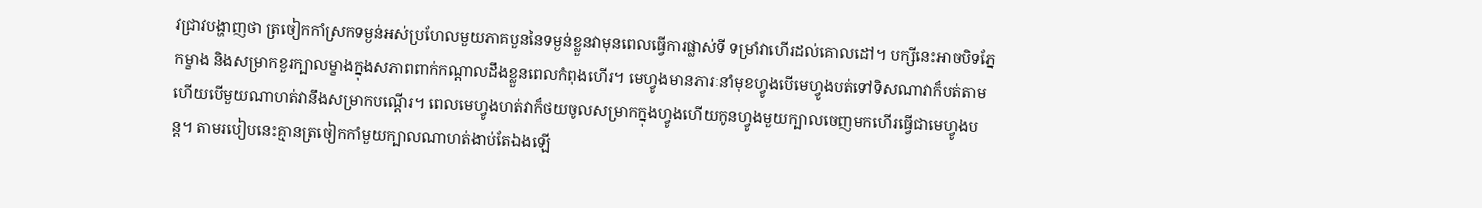វជ្រាវបង្ហាញថា ត្រចៀកកាំស្រកទម្ងន់អស់ប្រហែលមួយភាគបួននៃទម្ងន់ខ្លួនវាមុនពេលធ្វើការផ្លាស់ទី ទម្រាំវាហើរដល់គោលដៅ។ បក្សីនេះអាចបិទភ្នែកម្ខាង និងសម្រាកខួរក្បាលម្ខាងក្នុងសភាពពាក់កណ្ដាលដឹងខ្លួនពេលកំពុងហើរ។ មេហ្វូងមានភារៈនាំមុខហ្វូងបើមេហ្វូងបត់ទៅទិសណាវាក៏បត់តាមហើយបើមួយណាហត់វានឹងសម្រាកបណ្ដើរ។ ពេលមេហ្វូងហត់វាក៏ថយចូលសម្រាកក្នុងហ្វូងហើយកូនហ្វូងមួយក្បាលចេញមកហើរធ្វើជាមេហ្វូងបន្ដ។ តាមរបៀបនេះគ្មានត្រចៀកកាំមួយក្បាលណាហត់ងាប់តែឯងឡើ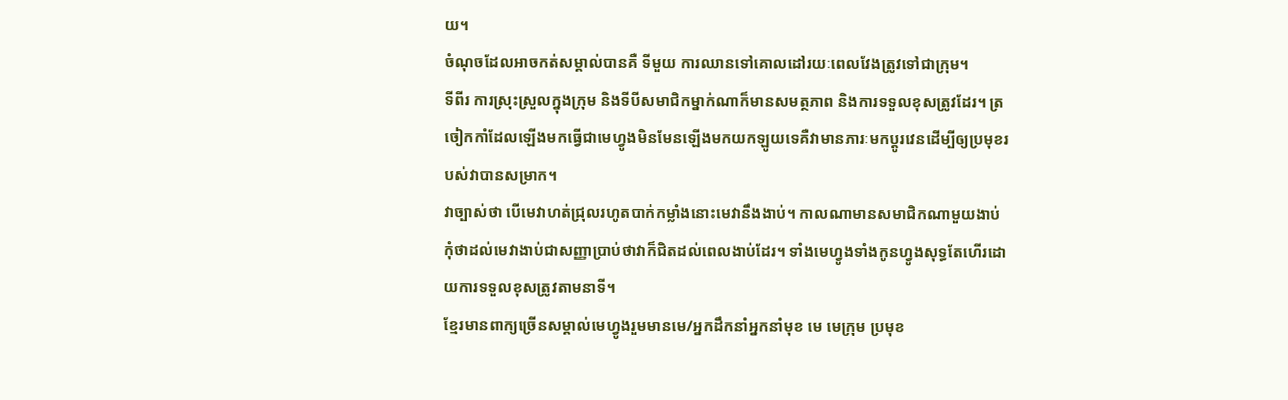យ។
ចំណុចដែលអាចកត់សម្គាល់បានគឺ ទីមួយ ការឈានទៅគោលដៅរយៈពេលវែងត្រូវទៅជាក្រុម។
ទីពីរ ការស្រុះស្រួលក្នុងក្រុម និងទីបីសមាជិកម្នាក់ណាក៏មានសមត្ថភាព និងការទទួលខុសត្រូវដែរ។ ត្រចៀកកាំដែលឡើងមកធ្វើជាមេហ្វូងមិនមែនឡើងមកយកឡូយទេគឺវាមានភារៈមកប្ដូរវេនដើម្បីឲ្យប្រមុខរបស់វាបានសម្រាក។
វាច្បាស់ថា បើមេវាហត់ជ្រុលរហូតបាក់កម្លាំងនោះមេវានឹងងាប់។ កាលណាមានសមាជិកណាមួយងាប់កុំថាដល់មេវាងាប់ជាសញ្ញាប្រាប់ថាវាក៏ជិតដល់ពេលងាប់ដែរ។ ទាំងមេហ្វូងទាំងកូនហ្វូងសុទ្ធតែហើរដោយការទទួលខុសត្រូវតាមនាទី។
ខ្មែរមានពាក្យច្រើនសម្គាល់មេហ្វូងរួមមានមេ/អ្នកដឹកនាំអ្នកនាំមុខ មេ មេក្រុម ប្រមុខ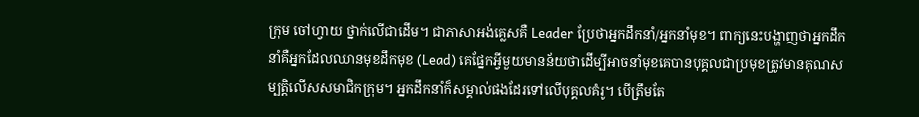ក្រុម ចៅហ្វាយ ថ្នាក់លើជាដើម។ ជាភាសាអង់គ្លេសគឺ Leader ប្រែថាអ្នកដឹកនាំ/អ្នកនាំមុខ។ ពាក្យនេះបង្ហាញថាអ្នកដឹកនាំគឺអ្នកដែលឈានមុខដឹកមុខ (Lead) គេផ្នែកអ្វីមួយមានន័យថាដើម្បីអាចនាំមុខគេបានបុគ្គលជាប្រមុខត្រូវមានគុណសម្បត្ដិលើសសមាជិកក្រុម។ អ្នកដឹកនាំក៏សម្គាល់ផងដែរទៅលើបុគ្គលគំរូ។ បើត្រឹមតែ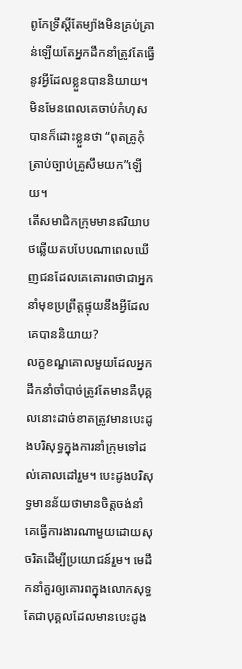ពូកែទ្រឹស្ដីតែម្យ៉ាងមិនគ្រប់គ្រាន់ឡើយតែអ្នកដឹកនាំត្រូវតែធ្វើនូវអ្វីដែលខ្លួនបាននិយាយ។ មិនមែនពេលគេចាប់កំហុសបានក៏ដោះខ្លួនថា “ពុតគ្រូកុំត្រាប់ច្បាប់គ្រូសឹមយក”ឡើយ។
តើសមាជិកក្រុមមានឥរិយាបថឆ្លើយតបបែបណាពេលឃើញជនដែលគេគោរពថាជាអ្នកនាំមុខប្រព្រឹត្ដផ្ទុយនឹងអ្វីដែលគេបាននិយាយ?
លក្ខខណ្ឌគោលមួយដែលអ្នកដឹកនាំចាំបាច់ត្រូវតែមានគឺបុគ្គលនោះដាច់ខាតត្រូវមានបេះដូងបរិសុទ្ធក្នុងការនាំក្រុមទៅដល់គោលដៅរួម។ បេះដូងបរិសុទ្ធមានន័យថាមានចិត្ដចង់នាំគេធ្វើការងារណាមួយដោយសុចរិតដើម្បីប្រយោជន៍រួម។ មេដឹកនាំគួរឲ្យគោរពក្នុងលោកសុទ្ធតែជាបុគ្គលដែលមានបេះដូង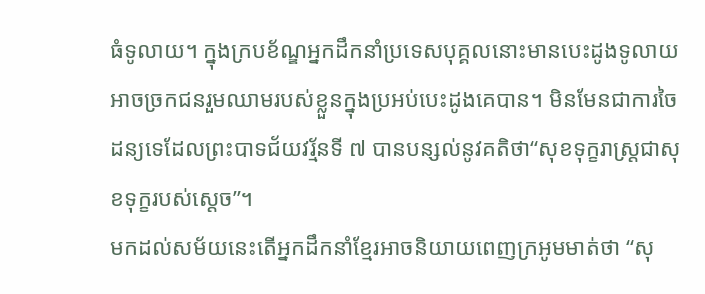ធំទូលាយ។ ក្នុងក្របខ័ណ្ឌអ្នកដឹកនាំប្រទេសបុគ្គលនោះមានបេះដូងទូលាយអាចច្រកជនរួមឈាមរបស់ខ្លួនក្នុងប្រអប់បេះដូងគេបាន។ មិនមែនជាការចៃដន្យទេដែលព្រះបាទជ័យវរ្ម័នទី ៧ បានបន្សល់នូវគតិថា“សុខទុក្ខរាស្ដ្រជាសុខទុក្ខរបស់ស្ដេច”។
មកដល់សម័យនេះតើអ្នកដឹកនាំខ្មែរអាចនិយាយពេញក្រអូមមាត់ថា “សុ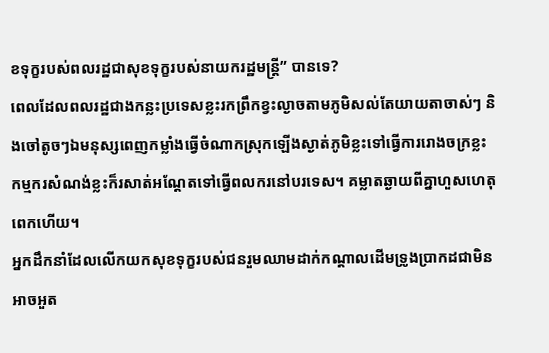ខទុក្ខរបស់ពលរដ្ឋជាសុខទុក្ខរបស់នាយករដ្ឋមន្ដ្រី” បានទេ?
ពេលដែលពលរដ្ឋជាងកន្លះប្រទេសខ្លះរកព្រឹកខ្វះល្ងាចតាមភូមិសល់តែយាយតាចាស់ៗ និងចៅតូចៗឯមនុស្សពេញកម្លាំងធ្វើចំណាកស្រុកឡើងស្ងាត់ភូមិខ្លះទៅធ្វើការរោងចក្រខ្លះកម្មករសំណង់ខ្លះក៏រសាត់អណ្ដែតទៅធ្វើពលករនៅបរទេស។ គម្លាតឆ្ងាយពីគ្នាហួសហេតុពេកហើយ។
អ្នកដឹកនាំដែលលើកយកសុខទុក្ខរបស់ជនរួមឈាមដាក់កណ្ដាលដើមទ្រូងប្រាកដជាមិនអាចអួត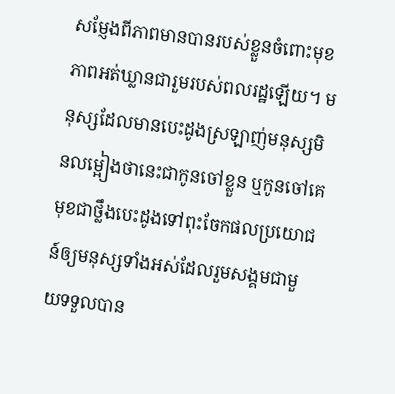សម្ញែងពីភាពមានបានរបស់ខ្លួនចំពោះមុខភាពអត់ឃ្លានជារួមរបស់ពលរដ្ឋឡើយ។ មនុស្សដែលមានបេះដូងស្រឡាញ់មនុស្សមិនលម្អៀងថានេះជាកូនចៅខ្លួន ឬកូនចៅគេមុខជាថ្លឹងបេះដូងទៅពុះចែកផលប្រយោជន៍ឲ្យមនុស្សទាំងអស់ដែលរួមសង្គមជាមួយទទួលបាន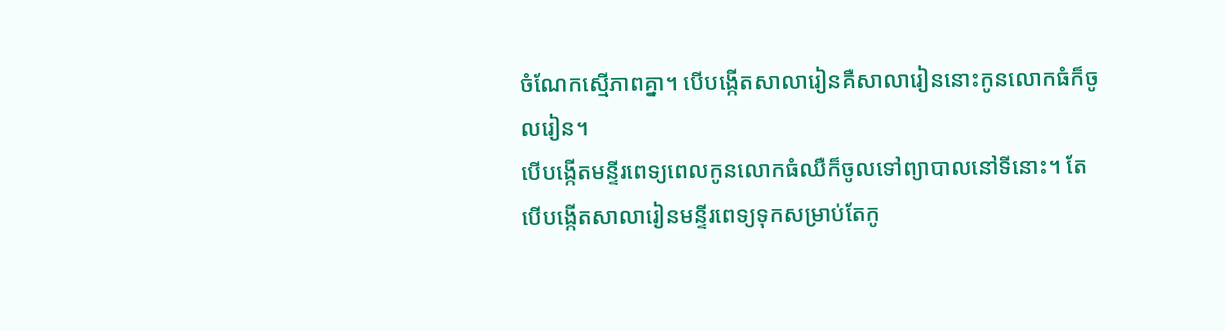ចំណែកស្មើភាពគ្នា។ បើបង្កើតសាលារៀនគឺសាលារៀននោះកូនលោកធំក៏ចូលរៀន។
បើបង្កើតមន្ទីរពេទ្យពេលកូនលោកធំឈឺក៏ចូលទៅព្យាបាលនៅទីនោះ។ តែបើបង្កើតសាលារៀនមន្ទីរពេទ្យទុកសម្រាប់តែកូ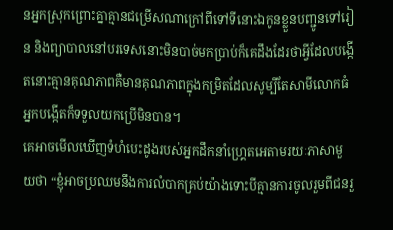នអ្នកស្រុកព្រោះគ្នាគ្មានជម្រើសណាក្រៅពីទៅទីនោះឯកូនខ្លួនបញ្ជូនទៅរៀន និងព្យាបាលនៅបរទេសនោះមិនបាច់មកប្រាប់ក៏គេដឹងដែរថាអ្វីដែលបង្កើតនោះគ្មានគុណភាពគឺមានគុណភាពក្នុងកម្រិតដែលសូម្បីតែសាមីលោកធំអ្នកបង្កើតក៏ទទួលយកប្រើមិនបាន។
គេអាចមើលឃើញទំហំបេះដូងរបស់អ្នកដឹកនាំហ្គ្រេតអេតាមរយៈភាសាមួយថា “ខ្ញុំអាចប្រឈមនឹងការលំបាកគ្រប់យ៉ាងទោះបីគ្មានការចូលរួមពីជនរួ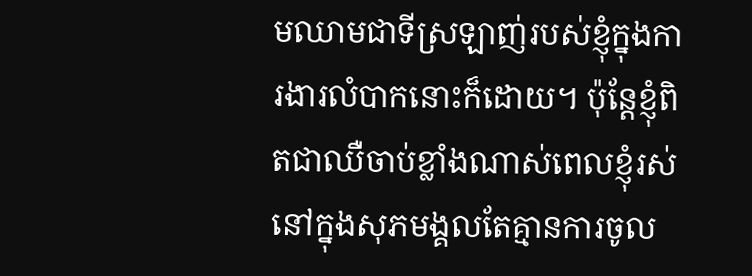មឈាមជាទីស្រឡាញ់របស់ខ្ញុំក្នុងការងារលំបាកនោះក៏ដោយ។ ប៉ុន្ដែខ្ញុំពិតជាឈឺចាប់ខ្លាំងណាស់ពេលខ្ញុំរស់នៅក្នុងសុភមង្គលតែគ្មានការចូល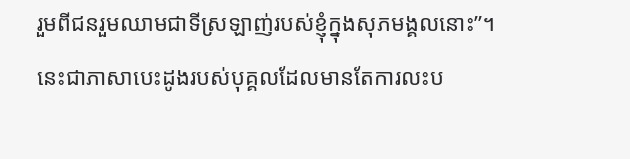រួមពីជនរួមឈាមជាទីស្រឡាញ់របស់ខ្ញុំក្នុងសុភមង្គលនោះ”។
នេះជាភាសាបេះដូងរបស់បុគ្គលដែលមានតែការលះប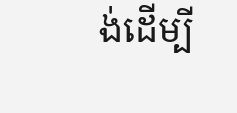ង់ដើម្បី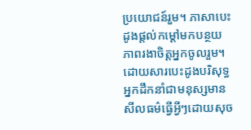ប្រយោជន៍រួម។ ភាសាបេះដូងផ្ដល់កម្ដៅមកបន្ថយភាពរងាចិត្ដអ្នកចូលរួម។ ដោយសារបេះដូងបរិសុទ្ធអ្នកដឹកនាំជាមនុស្សមានសីលធម៌ធ្វើអ្វីៗដោយសុច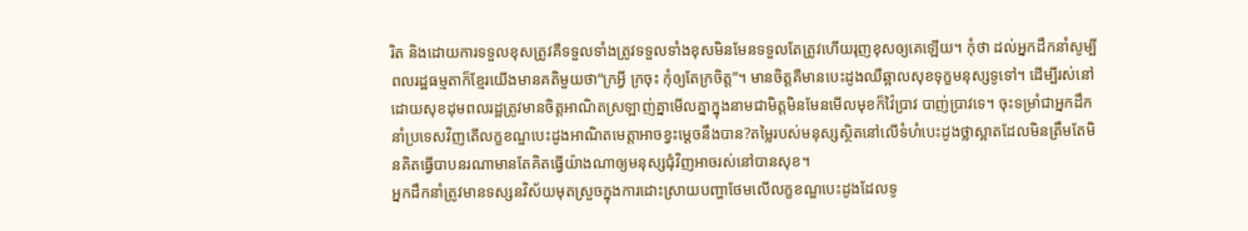រិត និងដោយការទទួលខុសត្រូវគឺទទួលទាំងត្រូវទទួលទាំងខុសមិនមែនទទួលតែត្រូវហើយរុញខុសឲ្យគេឡើយ។ កុំថា ដល់អ្នកដឹកនាំសូម្បីពលរដ្ឋធម្មតាក៏ខ្មែរយើងមានគតិមួយថា“ក្រអ្វី ក្រចុះ កុំឲ្យតែក្រចិត្ដ”។ មានចិត្ដគឺមានបេះដូងឈឺឆ្អាលសុខទុក្ខមនុស្សទូទៅ។ ដើម្បីរស់នៅដោយសុខដុមពលរដ្ឋត្រូវមានចិត្ដអាណិតស្រឡាញ់គ្នាមើលគ្នាក្នុងនាមជាមិត្ដមិនមែនមើលមុខក៏វ៉ៃប្រាវ បាញ់ប្រាវទេ។ ចុះទម្រាំជាអ្នកដឹកនាំប្រទេសវិញតើលក្ខខណ្ឌបេះដូងអាណិតមេត្ដាអាចខ្វះម្ដេចនឹងបាន?តម្លៃរបស់មនុស្សស្ថិតនៅលើទំហំបេះដូងថ្លាស្អាតដែលមិនត្រឹមតែមិនគិតធ្វើបាបនរណាមានតែគិតធ្វើយ៉ាងណាឲ្យមនុស្សជុំវិញអាចរស់នៅបានសុខ។
អ្នកដឹកនាំត្រូវមានទស្សនវិស័យមុតស្រួចក្នុងការដោះស្រាយបញ្ហាថែមលើលក្ខខណ្ឌបេះដូងដែលទូ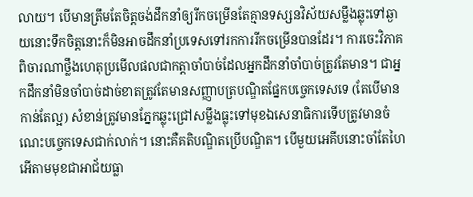លាយ។ បើមានត្រឹមតែចិត្ដចង់ដឹកនាំឲ្យរីកចម្រើនតែគ្មានទស្សនវិស័យសម្លឹងឆ្លុះទៅឆ្ងាយនោះទឹកចិត្ដនោះក៏មិនអាចដឹកនាំប្រទេសទៅរកការរីកចម្រើនបានដែរ។ ការចេះវិភាគពិចារណាថ្លឹងហេតុប្រមើលផលជាកត្ដាចាំបាច់ដែលអ្នកដឹកនាំចាំបាច់ត្រូវតែមាន។ ជាអ្នកដឹកនាំមិនចាំបាច់ដាច់ខាតត្រូវតែមានសញ្ញាបត្របណ្ឌិតផ្នែកបច្ចេកទេសទេ (តែបើមានកាន់តែល្អ) សំខាន់ត្រូវមានភ្នែកឆ្លុះជ្រៅសម្លឹងធ្លុះទៅមុខឯសេនាធិការទើបត្រូវមានចំណេះបច្ចេកទេសជាក់លាក់។ នោះគឺគតិបណ្ឌិតប្រើបណ្ឌិត។ បើមួយអេគីបនោះចាំតែហៃអើតាមមុខជាអាជ័យធ្លា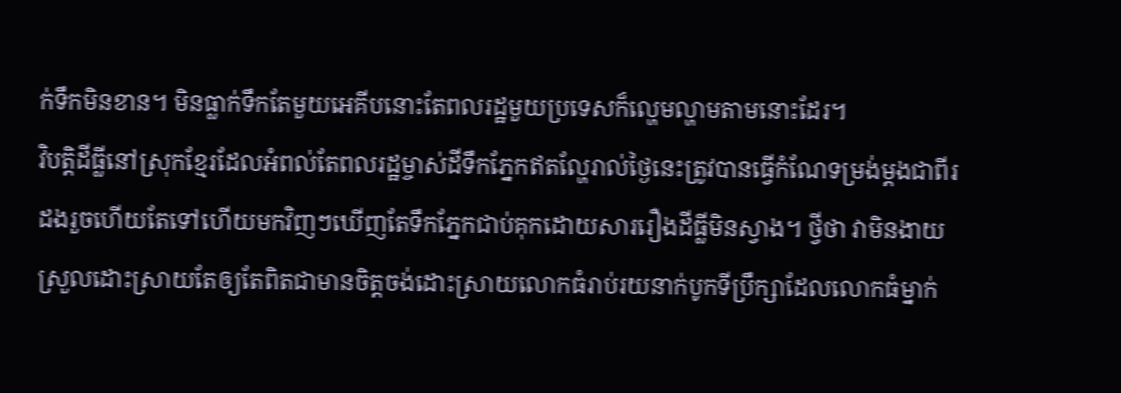ក់ទឹកមិនខាន។ មិនធ្លាក់ទឹកតែមួយអេគីបនោះតែពលរដ្ឋមួយប្រទេសក៏ល្ហេមល្ហាមតាមនោះដែរ។
វិបត្ដិដីធ្លីនៅស្រុកខ្មែរដែលអំពល់តែពលរដ្ឋម្ចាស់ដីទឹកភ្នែកឥតល្ហែរាល់ថ្ងៃនេះត្រូវបានធ្វើកំណែទម្រង់ម្ដងជាពីរដងរួចហើយតែទៅហើយមកវិញៗឃើញតែទឹកភ្នែកជាប់គុកដោយសាររឿងដីធ្លីមិនស្វាង។ ថ្វីថា វាមិនងាយស្រួលដោះស្រាយតែឲ្យតែពិតជាមានចិត្តចង់ដោះស្រាយលោកធំរាប់រយនាក់បូកទីប្រឹក្សាដែលលោកធំម្នាក់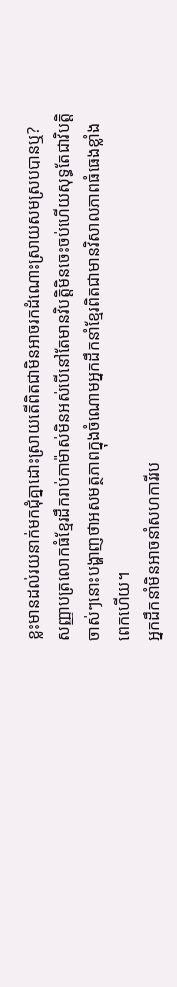ខ្លះមានដល់រយនាក់មកជុំគ្នាដោះស្រាយតើពិតជាមិនអាចរកដំណោះស្រាយសមស្របបានឬ? សញ្ញាបត្រលោកធំខ្មែរដឹករាប់កាម៉ាស់មិនអស់បើនៅតែមានវិបត្ដិមិនចេះចប់ហើយសុទ្ធតែជាវិបត្ដិចាស់ៗនោះបង្ហាញថាអសមត្ថភាពក្នុងចំណោមអ្នកដឹកនាំខ្មែរពិតជាមានវិសាលភាពធំធេងខ្លាំងពេកហើយ។
អ្នកដឹកនាំមិនអាចនាំសហការីរប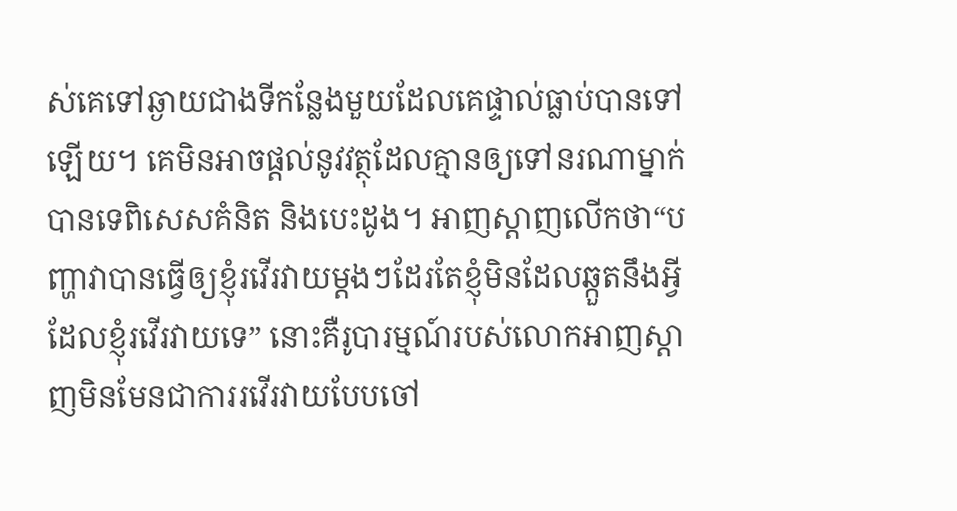ស់គេទៅឆ្ងាយជាងទីកន្លែងមួយដែលគេផ្ទាល់ធ្លាប់បានទៅឡើយ។ គេមិនអាចផ្ដល់នូវវត្ថុដែលគ្មានឲ្យទៅនរណាម្នាក់បានទេពិសេសគំនិត និងបេះដូង។ អាញស្ដាញលើកថា“បញ្ហាវាបានធ្វើឲ្យខ្ញុំរវើរវាយម្ដងៗដែរតែខ្ញុំមិនដែលឆ្កួតនឹងអ្វីដែលខ្ញុំរវើរវាយទេ” នោះគឺរូបារម្មណ៍របស់លោកអាញស្ដាញមិនមែនជាការរវើរវាយបែបចៅ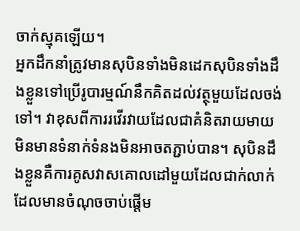ចាក់ស្មុគឡើយ។
អ្នកដឹកនាំត្រូវមានសុបិនទាំងមិនដេកសុបិនទាំងដឹងខ្លួនទៅប្រើរូបារម្មណ៍នឹកគិតដល់វត្ថុមួយដែលចង់ទៅ។ វាខុសពីការរវើរវាយដែលជាគំនិតរាយមាយមិនមានទំនាក់ទំនងមិនអាចតភ្ជាប់បាន។ សុបិនដឹងខ្លួនគឺការគូសវាសគោលដៅមួយដែលជាក់លាក់ដែលមានចំណុចចាប់ផ្ដើម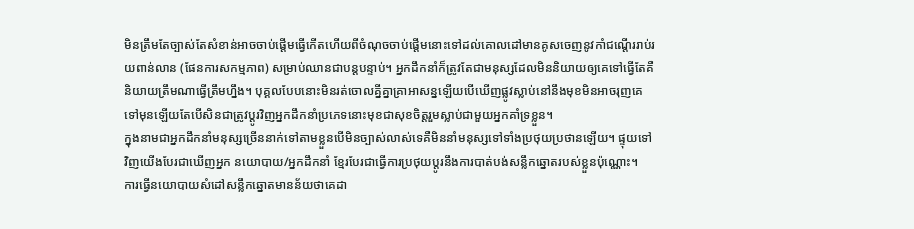មិនត្រឹមតែច្បាស់តែសំខាន់អាចចាប់ផ្ដើមធ្វើកើតហើយពីចំណុចចាប់ផ្ដើមនោះទៅដល់គោលដៅមានគូសចេញនូវកាំជណ្ដើររាប់រយពាន់លាន (ផែនការសកម្មភាព) សម្រាប់ឈានជាបន្ដបន្ទាប់។ អ្នកដឹកនាំក៏ត្រូវតែជាមនុស្សដែលមិននិយាយឲ្យគេទៅធ្វើតែគឺនិយាយត្រឹមណាធ្វើត្រឹមហ្នឹង។ បុគ្គលបែបនោះមិនរត់ចោលគ្នីគ្នាគ្រាអាសន្នឡើយបើឃើញផ្លូវស្លាប់នៅនឹងមុខមិនអាចរុញគេទៅមុនឡើយតែបើសិនជាត្រូវប្ដូរវិញអ្នកដឹកនាំប្រភេទនោះមុខជាសុខចិត្ដរួមស្លាប់ជាមួយអ្នកគាំទ្រខ្លួន។
ក្នុងនាមជាអ្នកដឹកនាំមនុស្សច្រើននាក់ទៅតាមខ្លួនបើមិនច្បាស់លាស់ទេគឺមិននាំមនុស្សទៅទាំងប្រថុយប្រថានឡើយ។ ផ្ទុយទៅវិញយើងបែរជាឃើញអ្នក នយោបាយ/អ្នកដឹកនាំ ខ្មែរបែរជាធ្វើការប្រថុយប្ដូរនឹងការបាត់បង់សន្លឹកឆ្នោតរបស់ខ្លួនប៉ុណ្ណោះ។
ការធ្វើនយោបាយសំដៅសន្លឹកឆ្នោតមានន័យថាគេដា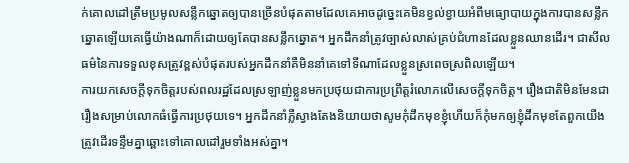ក់គោលដៅត្រឹមប្រមូលសន្លឹកឆ្នោតឲ្យបានច្រើនបំផុតតាមដែលគេអាចដូច្នេះគេមិនខ្វល់ខ្វាយអំពីមធ្យោបាយក្នុងការបានសន្លឹកឆ្នោតឡើយគេធ្វើយ៉ាងណាក៏ដោយឲ្យតែបានសន្លឹកឆ្នោត។ អ្នកដឹកនាំត្រូវច្បាស់លាស់គ្រប់ជំហានដែលខ្លួនឈានដើរ។ ជាសីលធម៌នៃការទទួលខុសត្រូវខ្ពស់បំផុតរបស់អ្នកដឹកនាំគឺមិននាំគេទៅទីណាដែលខ្លួនស្រពេចស្រពិលឡើយ។
ការយកសេចក្ដីទុកចិត្ដរបស់ពលរដ្ឋដែលស្រឡាញ់ខ្លួនមកប្រថុយជាការប្រព្រឹត្ដរំលោភលើសេចក្ដីទុកចិត្ដ។ រឿងជាតិមិនមែនជារឿងសម្រាប់លោកធំធ្វើការប្រថុយទេ។ អ្នកដឹកនាំភ្លឺស្វាងតែងនិយាយថាសូមកុំដឹកមុខខ្ញុំហើយក៏កុំមកឲ្យខ្ញុំដឹកមុខតែពួកយើងត្រូវដើរទន្ទឹមគ្នាឆ្ពោះទៅគោលដៅរួមទាំងអស់គ្នា។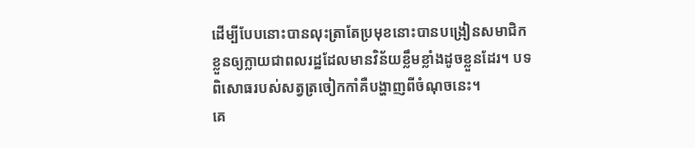ដើម្បីបែបនោះបានលុះត្រាតែប្រមុខនោះបានបង្រៀនសមាជិកខ្លួនឲ្យក្លាយជាពលរដ្ឋដែលមានវិន័យខ្លឹមខ្លាំងដូចខ្លួនដែរ។ បទពិសោធរបស់សត្វត្រចៀកកាំគឺបង្ហាញពីចំណុចនេះ។
គេ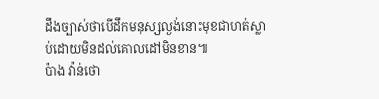ដឹងច្បាស់ថាបើដឹកមនុស្សល្ងង់នោះមុខជាហត់ស្លាប់ដោយមិនដល់គោលដៅមិនខាន៕
ប៉ាង វ៉ាន់ថោ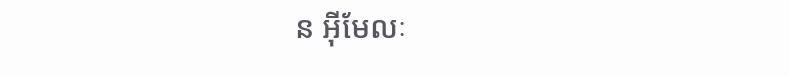ន អ៊ីមែលៈ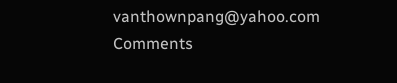vanthownpang@yahoo.com
Comments